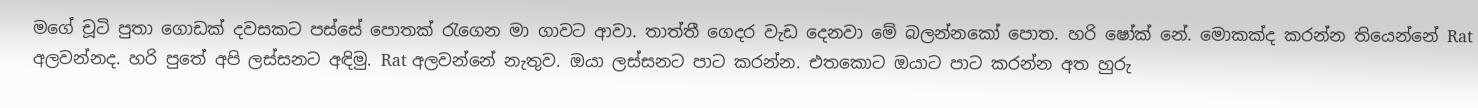මගේ චූටි පුතා ගොඩක් දවසකට පස්සේ පොතක් රැගෙන මා ගාවට ආවා. තාත්තී ගෙදර වැඩ දෙනවා මේ බලන්නකෝ පොත. හරි ෂෝක් නේ. මොකක්ද කරන්න තියෙන්නේ Rat අලවන්නද. හරි පුතේ අපි ලස්සනට අඳිමු. Rat අලවන්නේ නැතුව. ඔයා ලස්සනට පාට කරන්න. එතකොට ඔයාට පාට කරන්න අත හුරු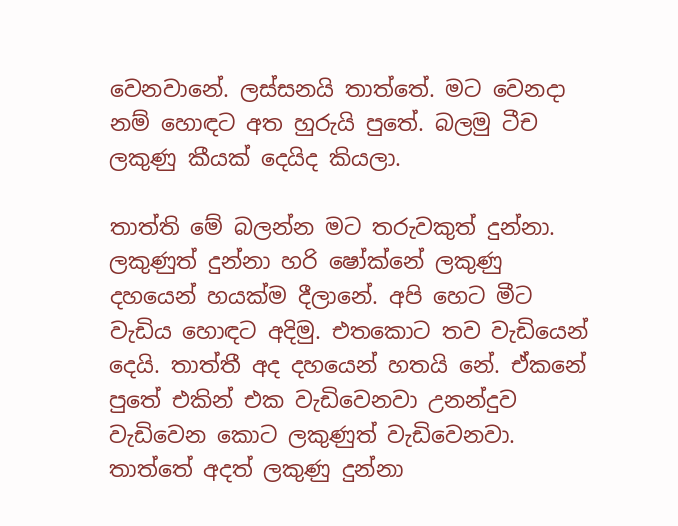වෙනවානේ. ලස්සනයි තාත්තේ. මට වෙනදා නම් හොඳට අත හුරුයි පුතේ. බලමු ටීච ලකුණු කීයක් දෙයිද කියලා.

තාත්ති මේ බලන්න මට තරුවකුත් දුන්නා. ලකුණුත් දුන්නා හරි ෂෝක්නේ ලකුණු දහයෙන් හයක්ම දීලානේ. අපි හෙට මීට වැඩිය හොඳට අදිමු. එතකොට තව වැඩියෙන් දෙයි. තාත්තී අද දහයෙන් හතයි නේ. ඒකනේ පුතේ එකින් එක වැඩිවෙනවා උනන්දුව වැඩිවෙන කොට ලකුණුත් වැඩිවෙනවා. තාත්තේ අදත් ලකුණු දුන්නා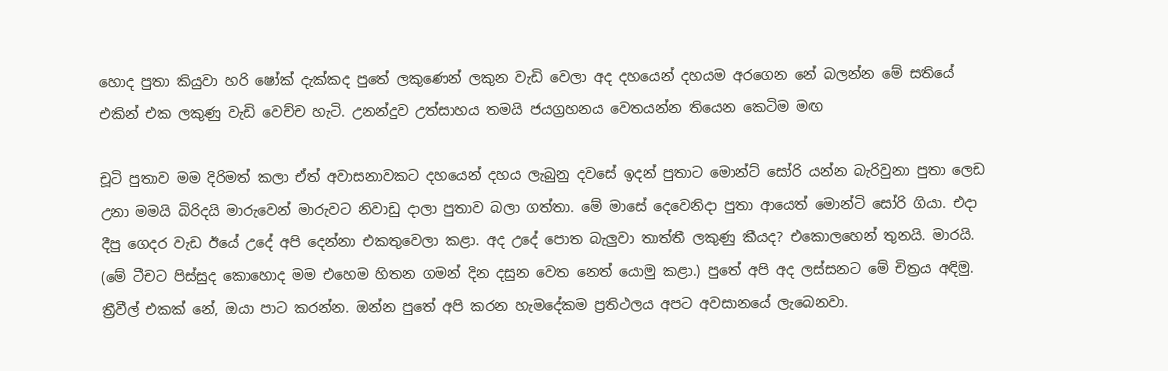හොද පුතා කියුවා හරි ෂෝක් දැක්කද පුතේ ලකුණෙන් ලකුන වැඩි වෙලා අද දහයෙන් දහයම අරගෙන නේ බලන්න මේ සතියේ එකින් එක ලකුණු වැඩි වෙච්ච හැටි. උනන්දුව උත්සාහය තමයි ජයග්‍රහනය වෙතයන්න තියෙන කෙටිම මඟ

චූටි පුතාව මම දිරිමත් කලා ඒත් අවාසනාවකට දහයෙන් දහය ලැබුනු දවසේ ඉදන් පුතාට මොන්ට් සෝරි යන්න බැරිවුනා පුතා ලෙඩ උනා මමයි බිරිදයි මාරුවෙන් මාරුවට නිවාඩු දාලා පුතාව බලා ගත්තා. මේ මාසේ දෙවෙනිදා පුතා ආයෙත් මොන්ටි සෝරි ගියා. එදා දීපු ගෙදර වැඩ ඊයේ උදේ අපි දෙන්නා එකතුවෙලා කළා. අද උදේ පොත බැලුවා තාත්තී ලකුණු කීයද? එකොලහෙන් තුනයි. මාරයි. (මේ ටීචට පිස්සුද කොහොද මම එහෙම හිතන ගමන් දින දසුන වෙත නෙත් යොමු කළා.) පුතේ අපි අද ලස්සනට මේ චිත්‍රය අඳිමු. ත්‍රීවීල් එකක් නේ, ඔයා පාට කරන්න. ඔන්න පුතේ අපි කරන හැමදේකම ප්‍රතිථලය අපට අවසානයේ ලැබෙනවා.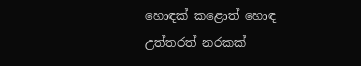හොඳක් කළොත් හොඳ උත්තරත් නරකක්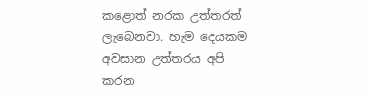කළොත් නරක උත්තරත් ලැබෙනවා. හැම දෙයකම අවසාන උත්තරය අපි කරන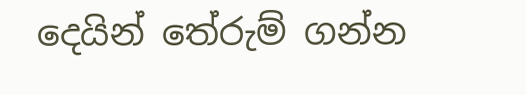දෙයින් තේරුම් ගන්න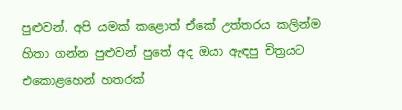පුළුවන්. අපි යමක් කළොත් ඒකේ උත්තරය කලින්ම හිතා ගන්න පුළුවන් පුතේ අද ඔයා ඇඳපු චිත්‍රයට එකොළහෙන් හතරක්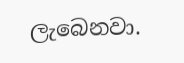ලැබෙනවා.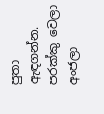පුතා ඇඳගන්න. පරක්කු වෙලා අංජලා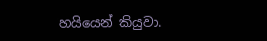හයියෙන් කියුවා.